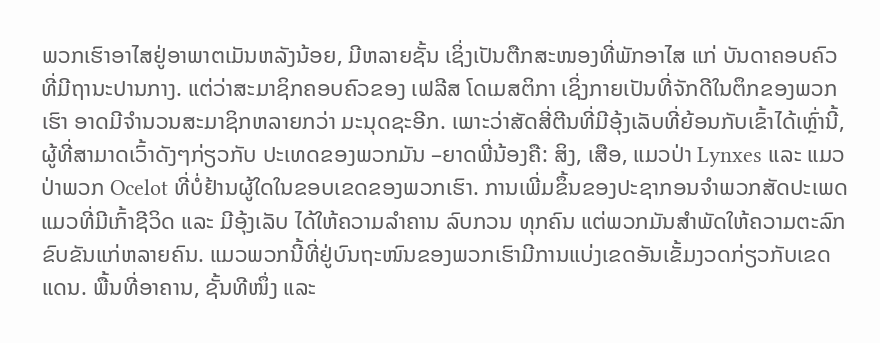ພວກເຮົາອາໄສຢູ່ອາພາຕເມັນຫລັງນ້ອຍ, ມີຫລາຍຊັ້ນ ເຊິ່ງເປັນຕືກສະໜອງທີ່ພັກອາໄສ ແກ່ ບັນດາຄອບຄົວທີ່ມີຖານະປານກາງ. ແຕ່ວ່າສະມາຊິກຄອບຄົວຂອງ ເຟລີສ ໂດເມສຕິກາ ເຊິ່ງກາຍເປັນທີ່ຈັກດີໃນຕຶກຂອງພວກເຮົາ ອາດມີຈຳນວນສະມາຊິກຫລາຍກວ່າ ມະນຸດຊະອີກ. ເພາະວ່າສັດສີ່ຕີນທີ່ມີອຸ້ງເລັບທີ່ຍ້ອນກັບເຂົ້າໄດ້ເຫຼົ່ານີ້, ຜູ້ທີ່ສາມາດເວົ້າດັງໆກ່ຽວກັບ ປະເທດຂອງພວກມັນ –ຍາດພີ່ນ້ອງຄື: ສິງ, ເສືອ, ແມວປ່າ Lynxes ແລະ ແມວປ່າພວກ Ocelot ທີ່ບໍ່ຢ້ານຜູ້ໃດໃນຂອບເຂດຂອງພວກເຮົາ. ການເພີ່ມຂຶ້ນຂອງປະຊາກອນຈຳພວກສັດປະເພດແມວທີ່ມີເກົ້າຊີວິດ ແລະ ມີອຸ້ງເລັບ ໄດ້ໃຫ້ຄວາມລຳຄານ ລົບກວນ ທຸກຄົນ ແຕ່ພວກມັນສຳພັດໃຫ້ຄວາມຕະລົກຂົບຂັນແກ່ຫລາຍຄົນ. ແມວພວກນີ້ທີ່ຢູ່ບົນຖະໜົນຂອງພວກເຮົາມີການແບ່ງເຂດອັນເຂັ້ມງວດກ່ຽວກັບເຂດແດນ. ພື້ນທີ່ອາຄານ, ຊັ້ນທີໜຶ່ງ ແລະ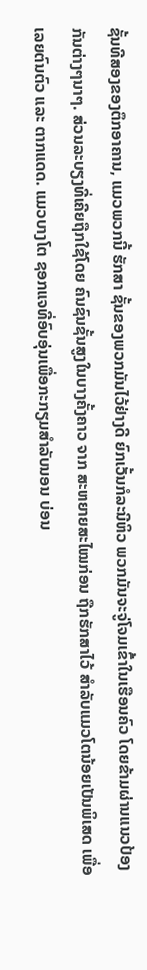ຊັ້ນທີສອງຂອງຕຶກອາຄານ, ແມວພວກນີ້ ຮັກສາ ຊັ້ນຂອງພວກມັນໄວ້ຢ່າງດີ ຍົກເວັ້ນກໍລະນີຫິວ ພວກມັນຈະຈູ່ໂຈມເຂົ້າໃນເຮືອນຄົວ ໂດຍຂ້າມຜ່ານແນວປ້ອງກັນຕ່າງໆນາໆ. ສ່ວນລະບຽງທີ່ເຄີຍຖືກໃຊ້ໂດຍ ຄົນຊົນຊັ້ນສູງໃນບາງຄັ້ງຄາວ ຈາກ ສະຫຍາຍສະໄໝກ່ອນ ຖືກຮັກສາໄວ້ ສຳລັບແມວໂຕນ້ອຍເປັນພິເສດ ເພື່ອເລຍຕົນຕົວ ແລະ ຕາກແດດ. ແມວບາງໂຕ ຊອກແຈທີ່ອົບອຸ່ນເພື່ອກະກຽມສຳລັບນອນ ບ່ອນ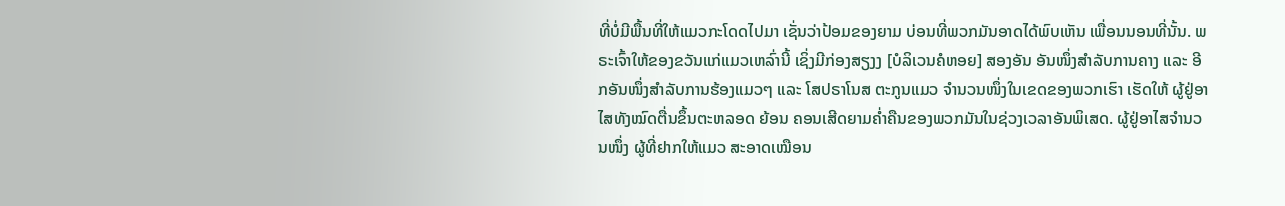ທີ່ບໍ່ມີພື້ນທີ່ໃຫ້ແມວກະໂດດໄປມາ ເຊັ່ນວ່າປ້ອມຂອງຍາມ ບ່ອນທີ່ພວກມັນອາດໄດ້ພົບເຫັນ ເພື່ອນນອນທີ່ນັ້ນ. ພຣະເຈົ້າໃຫ້ຂອງຂວັນແກ່ແມວເຫລົ່ານີ້ ເຊິ່ງມີກ່ອງສຽງງ [ບໍລິເວນຄໍຫອຍ] ສອງອັນ ອັນໜຶ່ງສຳລັບການຄາງ ແລະ ອີກອັນໜຶ່ງສຳລັບການຮ້ອງແມວໆ ແລະ ໂສປຣາໂນສ ຕະກູນແມວ ຈຳນວນໜຶ່ງໃນເຂດຂອງພວກເຮົາ ເຮັດໃຫ້ ຜູ້ຢູ່ອາໄສທັງໝົດຕື່ນຂຶ້ນຕະຫລອດ ຍ້ອນ ຄອນເສີດຍາມຄ່ຳຄືນຂອງພວກມັນໃນຊ່ວງເວລາອັນພິເສດ. ຜູ້ຢູ່ອາໄສຈຳນວນໜຶ່ງ ຜູ້ທີ່ຢາກໃຫ້ແມວ ສະອາດເໝືອນ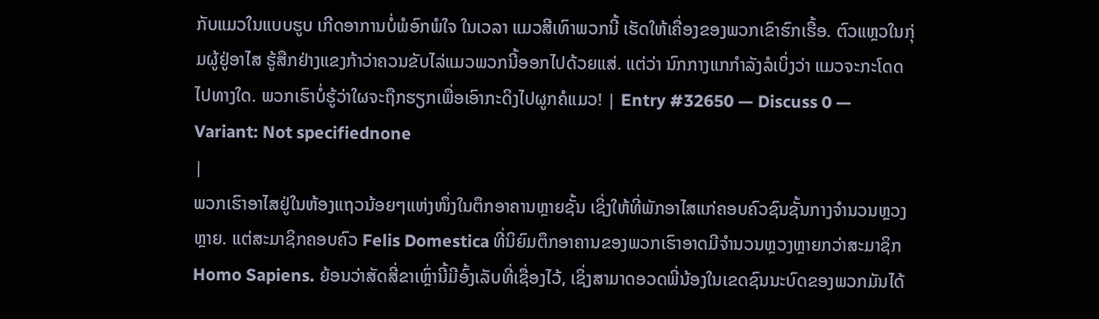ກັບແມວໃນແບບຮູບ ເກີດອາການບໍ່ພໍອົກພໍໃຈ ໃນເວລາ ແມວສີເທົາພວກນີ້ ເຮັດໃຫ້ເຄື່ອງຂອງພວກເຂົາຮົກເຮື້ອ. ຕົວແຫຼວໃນກຸ່ມຜູ້ຢູ່ອາໄສ ຮູ້ສືກຢ່າງແຂງກ້າວ່າຄວນຂັບໄລ່ແມວພວກນີ້ອອກໄປດ້ວຍແສ່. ແຕ່ວ່າ ນົກກາງແກກຳລັງລໍເບິ່ງວ່າ ແມວຈະກະໂດດໄປທາງໃດ. ພວກເຮົາບໍ່ຮູ້ວ່າໃຜຈະຖືກຮຽກເພື່ອເອົາກະດິງໄປຜູກຄໍແມວ! | Entry #32650 — Discuss 0 — Variant: Not specifiednone
|
ພວກເຮົາອາໄສຢູ່ໃນຫ້ອງແຖວນ້ອຍໆແຫ່ງໜຶ່ງໃນຕຶກອາຄານຫຼາຍຊັ້ນ ເຊິ່ງໃຫ້ທີ່ພັກອາໄສແກ່ຄອບຄົວຊົນຊັ້ນກາງຈໍານວນຫຼວງຫຼາຍ. ແຕ່ສະມາຊິກຄອບຄົວ Felis Domestica ທີ່ນິຍົມຕຶກອາຄານຂອງພວກເຮົາອາດມີຈຳນວນຫຼວງຫຼາຍກວ່າສະມາຊິກ Homo Sapiens. ຍ້ອນວ່າສັດສີ່ຂາເຫຼົ່ານີ້ມີອົ້ງເລັບທີ່ເຊື່ອງໄວ້, ເຊິ່ງສາມາດອວດພີ່ນ້ອງໃນເຂດຊົນນະບົດຂອງພວກມັນໄດ້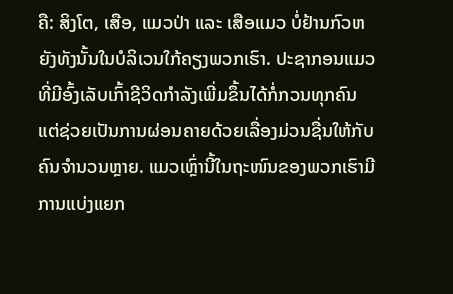ຄື: ສິງໂຕ, ເສືອ, ແມວປ່າ ແລະ ເສືອແມວ ບໍ່ຢ້ານກົວຫຍັງທັງນັ້ນໃນບໍລິເວນໃກ້ຄຽງພວກເຮົາ. ປະຊາກອນແມວທີ່ມີອົ້ງເລັບເກົ້າຊີວິດກຳລັງເພີ່ມຂຶ້ນໄດ້ກໍ່ກວນທຸກຄົນ ແຕ່ຊ່ວຍເປັນການຜ່ອນຄາຍດ້ວຍເລື່ອງມ່ວນຊື່ນໃຫ້ກັບຄົນຈຳນວນຫຼາຍ. ແມວເຫຼົ່ານີ້ໃນຖະໜົນຂອງພວກເຮົາມີການແບ່ງແຍກ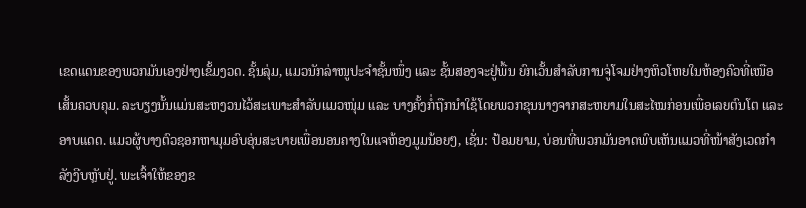ເຂດແດນຂອງພວກມັນເອງຢ່າງເຂັ້ມງວດ. ຊັ້ນລຸ່ມ, ແມວນັກລ່າໜູປະຈຳຊັ້ນໜຶ່ງ ແລະ ຊັ້ນສອງຈະຢູ່ພື້ນ ຍົກເວັ້ນສໍາລັບການຈູ່ໂຈມຢ່າງຫິວໂຫຍໃນຫ້ອງຄົວທີ່ເໜືອເສັ້ນຄວບຄຸມ. ລະບຽງນັ້ນແມ່ນສະຫງວນໄວ້ສະເພາະສຳລັບແມວໜຸ່ມ ແລະ ບາງຄັ້ງກໍ່ຖືກນຳໃຊ້ໂດຍພວກຂຸນນາງຈາກສະຫຍາມໃນສະໄໝກ່ອນເພື່ອເລຍຕົນໂຕ ແລະ ອາບແດດ. ແມວຜູ້ບາງຕົວຊອກຫາມຸມອົບອຸ່ນສະບາຍເພື່ອນອນຄາງໃນແຈຫ້ອງມູມນ້ອຍໆ, ເຊັ່ນ: ປ້ອມຍາມ, ບ່ອນທີ່ພວກມັນອາດພົບເຫັນແມວທີ່ໜ້າສັງເວດກຳລັງງີບຫຼັບຢູ່. ພະເຈົ້າໃຫ້ຂອງຂ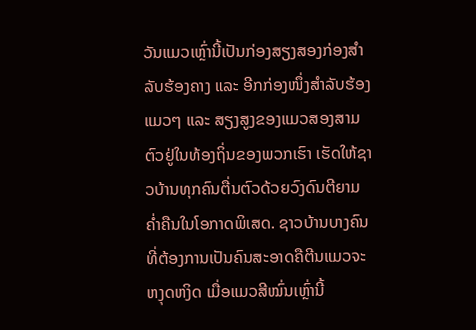ວັນແມວເຫຼົ່ານີ້ເປັນກ່ອງສຽງສອງກ່ອງສໍາລັບຮ້ອງຄາງ ແລະ ອີກກ່ອງໜຶ່ງສໍາລັບຮ້ອງແມວໆ ແລະ ສຽງສູງຂອງແມວສອງສາມຕົວຢູ່ໃນທ້ອງຖິ່ນຂອງພວກເຮົາ ເຮັດໃຫ້ຊາວບ້ານທຸກຄົນຕື່ນຕົວດ້ວຍວົງດົນຕີຍາມຄ່ຳຄືນໃນໂອກາດພິເສດ. ຊາວບ້ານບາງຄົນທີ່ຕ້ອງການເປັນຄົນສະອາດຄືຕີນແມວຈະຫງຸດຫງິດ ເມື່ອແມວສີໝົ່ນເຫຼົ່ານີ້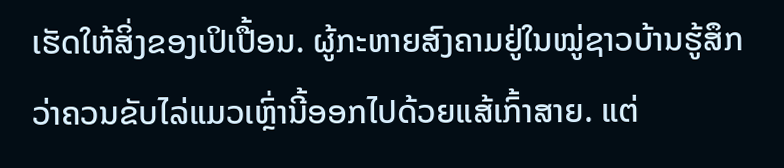ເຮັດໃຫ້ສິ່ງຂອງເປິເປື້ອນ. ຜູ້ກະຫາຍສົງຄາມຢູ່ໃນໝູ່ຊາວບ້ານຮູ້ສຶກວ່າຄວນຂັບໄລ່ແມວເຫຼົ່ານີ້ອອກໄປດ້ວຍແສ້ເກົ້າສາຍ. ແຕ່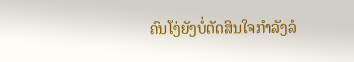ຄົນໂງ່ຍັງບໍ່ຕັດສິນໃຈກຳລັງລໍ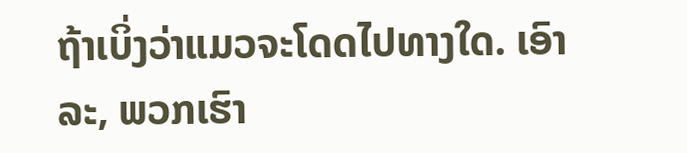ຖ້າເບິ່ງວ່າແມວຈະໂດດໄປທາງໃດ. ເອົາລະ, ພວກເຮົາ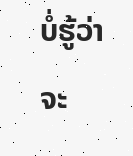ບໍ່ຮູ້ວ່າຈະ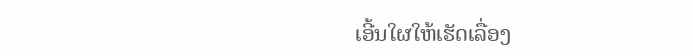ເອີ້ນໃຜໃຫ້ເຮັດເລື່ອງ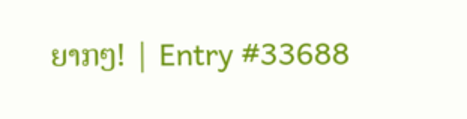ຍາກໆ! | Entry #33688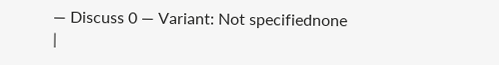— Discuss 0 — Variant: Not specifiednone
|